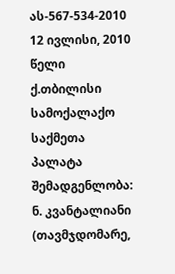ას-567-534-2010 12 ივლისი, 2010 წელი
ქ.თბილისი
სამოქალაქო საქმეთა პალატა
შემადგენლობა:
ნ. კვანტალიანი (თავმჯდომარე,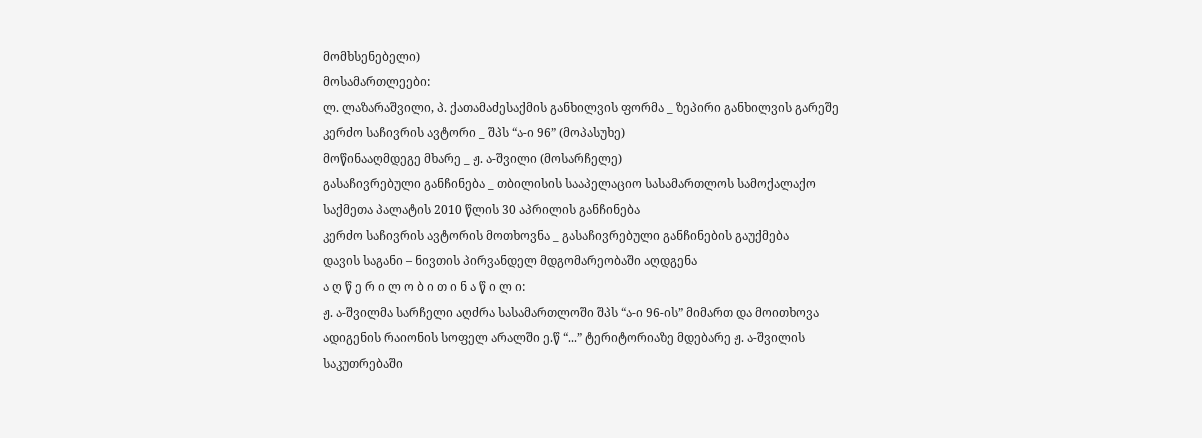მომხსენებელი)
მოსამართლეები:
ლ. ლაზარაშვილი, პ. ქათამაძესაქმის განხილვის ფორმა _ ზეპირი განხილვის გარეშე
კერძო საჩივრის ავტორი _ შპს “ა-ი 96” (მოპასუხე)
მოწინააღმდეგე მხარე _ ჟ. ა-შვილი (მოსარჩელე)
გასაჩივრებული განჩინება _ თბილისის სააპელაციო სასამართლოს სამოქალაქო საქმეთა პალატის 2010 წლის 30 აპრილის განჩინება
კერძო საჩივრის ავტორის მოთხოვნა _ გასაჩივრებული განჩინების გაუქმება
დავის საგანი – ნივთის პირვანდელ მდგომარეობაში აღდგენა
ა ღ წ ე რ ი ლ ო ბ ი თ ი ნ ა წ ი ლ ი:
ჟ. ა-შვილმა სარჩელი აღძრა სასამართლოში შპს “ა-ი 96-ის” მიმართ და მოითხოვა ადიგენის რაიონის სოფელ არალში ე.წ “...” ტერიტორიაზე მდებარე ჟ. ა-შვილის საკუთრებაში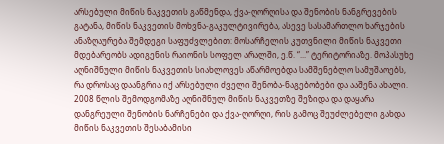არსებული მიწის ნაკვეთის გაწმენდა, ქვა-ღორღისა და შენობის ნანგრევების გატანა, მიწის ნაკვეთის მოხვნა-გაკულტივირება, ასევე სასამართლო ხარჯების ანაზღაურება შემდეგი საფუძვლებით: მოსარჩელის კუთვნილი მიწის ნაკვეთი მდებარეობს ადიგენის რაიონის სოფელ არალში, ე.წ. “...” ტერიტორიაზე. მოპასუხე აღნიშნული მიწის ნაკვეთის სიახლოვეს აწარმოებდა სამშენებლო სამუშაოებს, რა დროსაც დაანგრია იქ არსებული ძველი შენობა-ნაგებობები და ააშენა ახალი. 2008 წლის შემოდგომაზე აღნიშნულ მიწის ნაკვეთზე შეზიდა და დაყარა დანგრეული შენობის ნარჩენები და ქვა-ღორღი, რის გამოც შეუძლებელი გახდა მიწის ნაკვეთის შესაბამისი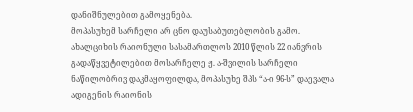დანიშნულებით გამოყენება.
მოპასუხემ სარჩელი არ ცნო დაუსაბუთებლობის გამო.
ახალციხის რაიონული სასამართლოს 2010 წლის 22 იანვრის გადაწყვეტილებით მოსარჩელე ჟ. ა-შვილის სარჩელი ნაწილობრივ დაკმაყოფილდა, მოპასუხე შპს “ა-ი 96-ს” დაევალა ადიგენის რაიონის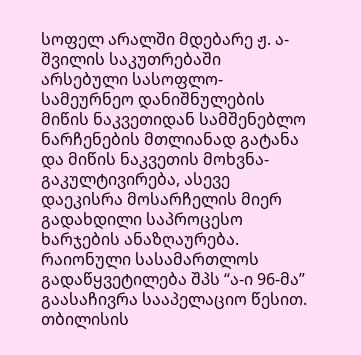სოფელ არალში მდებარე ჟ. ა-შვილის საკუთრებაში არსებული სასოფლო-სამეურნეო დანიშნულების მიწის ნაკვეთიდან სამშენებლო ნარჩენების მთლიანად გატანა და მიწის ნაკვეთის მოხვნა-გაკულტივირება, ასევე დაეკისრა მოსარჩელის მიერ გადახდილი საპროცესო ხარჯების ანაზღაურება.
რაიონული სასამართლოს გადაწყვეტილება შპს “ა-ი 96-მა” გაასაჩივრა სააპელაციო წესით.
თბილისის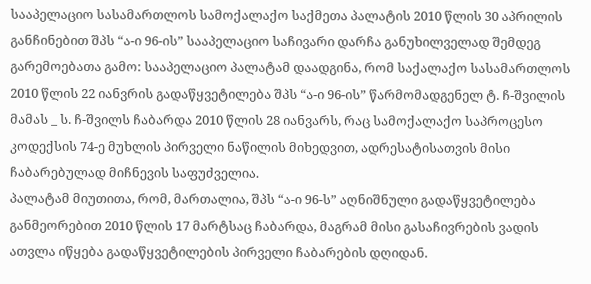სააპელაციო სასამართლოს სამოქალაქო საქმეთა პალატის 2010 წლის 30 აპრილის განჩინებით შპს “ა-ი 96-ის” სააპელაციო საჩივარი დარჩა განუხილველად შემდეგ გარემოებათა გამო: სააპელაციო პალატამ დაადგინა, რომ საქალაქო სასამართლოს 2010 წლის 22 იანვრის გადაწყვეტილება შპს “ა-ი 96-ის” წარმომადგენელ ტ. ჩ-შვილის მამას _ ს. ჩ-შვილს ჩაბარდა 2010 წლის 28 იანვარს, რაც სამოქალაქო საპროცესო კოდექსის 74-ე მუხლის პირველი ნაწილის მიხედვით, ადრესატისათვის მისი ჩაბარებულად მიჩნევის საფუძველია.
პალატამ მიუთითა, რომ, მართალია, შპს “ა-ი 96-ს” აღნიშნული გადაწყვეტილება განმეორებით 2010 წლის 17 მარტსაც ჩაბარდა, მაგრამ მისი გასაჩივრების ვადის ათვლა იწყება გადაწყვეტილების პირველი ჩაბარების დღიდან.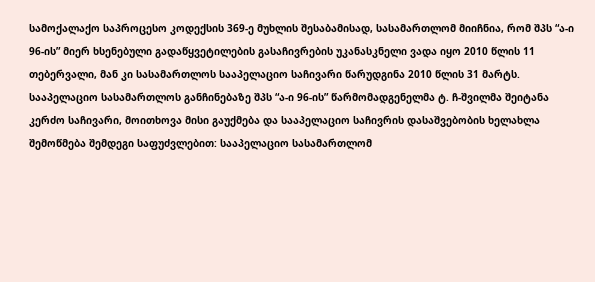სამოქალაქო საპროცესო კოდექსის 369-ე მუხლის შესაბამისად, სასამართლომ მიიჩნია, რომ შპს “ა-ი 96-ის” მიერ ხსენებული გადაწყვეტილების გასაჩივრების უკანასკნელი ვადა იყო 2010 წლის 11 თებერვალი, მან კი სასამართლოს სააპელაციო საჩივარი წარუდგინა 2010 წლის 31 მარტს.
სააპელაციო სასამართლოს განჩინებაზე შპს “ა-ი 96-ის” წარმომადგენელმა ტ. ჩ-შვილმა შეიტანა კერძო საჩივარი, მოითხოვა მისი გაუქმება და სააპელაციო საჩივრის დასაშვებობის ხელახლა შემოწმება შემდეგი საფუძვლებით: სააპელაციო სასამართლომ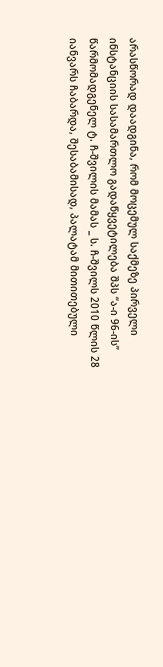არასწორად დაადგინა, რომ მოცემულ საქმეზე პირველი ინსტანციის სასამართლო გადაწყვეტილება შპს “ა-ი 96-ის” წარმომადგენელ ტ. ჩ-შვილის მამას _ ს. ჩ-შვილს 2010 წლის 28 იანვარს ჩაბარდა, შესაბამისად, პალატამ მითითებული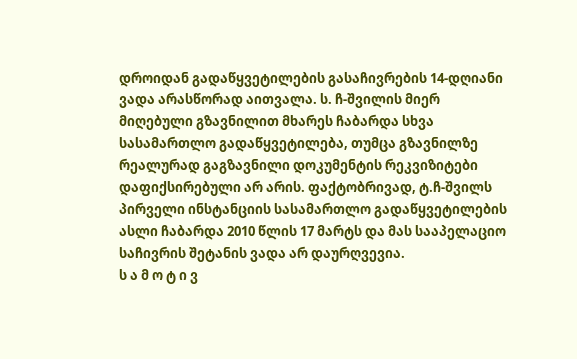დროიდან გადაწყვეტილების გასაჩივრების 14-დღიანი ვადა არასწორად აითვალა. ს. ჩ-შვილის მიერ მიღებული გზავნილით მხარეს ჩაბარდა სხვა სასამართლო გადაწყვეტილება, თუმცა გზავნილზე რეალურად გაგზავნილი დოკუმენტის რეკვიზიტები დაფიქსირებული არ არის. ფაქტობრივად, ტ.ჩ-შვილს პირველი ინსტანციის სასამართლო გადაწყვეტილების ასლი ჩაბარდა 2010 წლის 17 მარტს და მას სააპელაციო საჩივრის შეტანის ვადა არ დაურღვევია.
ს ა მ ო ტ ი ვ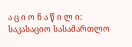ა ც ი ო ნ ა წ ი ლ ი:
საკასაციო სასამართლო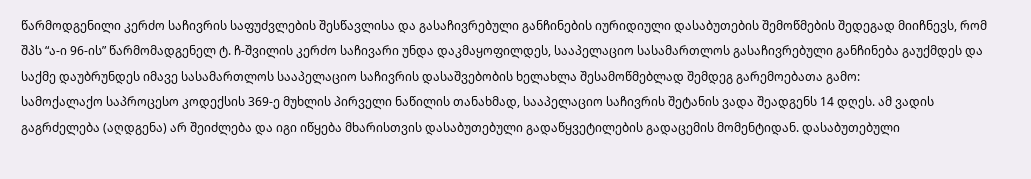წარმოდგენილი კერძო საჩივრის საფუძვლების შესწავლისა და გასაჩივრებული განჩინების იურიდიული დასაბუთების შემოწმების შედეგად მიიჩნევს, რომ შპს “ა-ი 96-ის” წარმომადგენელ ტ. ჩ-შვილის კერძო საჩივარი უნდა დაკმაყოფილდეს, სააპელაციო სასამართლოს გასაჩივრებული განჩინება გაუქმდეს და საქმე დაუბრუნდეს იმავე სასამართლოს სააპელაციო საჩივრის დასაშვებობის ხელახლა შესამოწმებლად შემდეგ გარემოებათა გამო:
სამოქალაქო საპროცესო კოდექსის 369-ე მუხლის პირველი ნაწილის თანახმად, სააპელაციო საჩივრის შეტანის ვადა შეადგენს 14 დღეს. ამ ვადის გაგრძელება (აღდგენა) არ შეიძლება და იგი იწყება მხარისთვის დასაბუთებული გადაწყვეტილების გადაცემის მომენტიდან. დასაბუთებული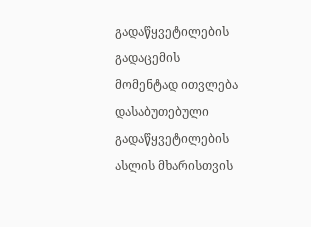გადაწყვეტილების გადაცემის მომენტად ითვლება დასაბუთებული გადაწყვეტილების ასლის მხარისთვის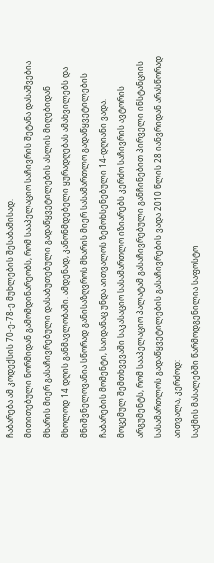ჩაბარება ამ კოდექსის 70-ე-78-ე მუხლების შესაბამისად.
მითითებული ნორმიდან გამომდინარეობს, რომ სააპელაციო საჩივრის შეტანა დასაშვებია მხარის მიერ გასაჩივრებული დასაბუთებული გადაწყვეტილების ასლის მიღებიდან მხოლოდ 14 დღის განმავლობაში. ამდენად, კანონმდებელი ყურადღებას ამახვილებს და მნიშვნელოვანია სწორად განისაზღვროს მხარის მიერ სასამართლო გადაწყვეტილების ჩაბარების მომენტი, საიდანაც უნდა აითვალოს ზემოხსენებული 14-დღიანი ვადა.
მოცემულ შემთხვევაში საკასაციო სასამართლო იზიარებს კერძო საჩივრის ავტორის არგუმენტს, რომ სააპელაციო პალატამ გასაჩივრებული განჩინებით პირველი ინსტანციის სასამართლოს გადაწყვეტილების გასაჩივრების ვადა 2010 წლის 28 იანვრიდან არასწორად აითვალა, კერძოდ:
საქმის მასალებში წარმოდგენილია საფოსტო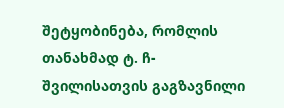შეტყობინება, რომლის თანახმად ტ. ჩ-შვილისათვის გაგზავნილი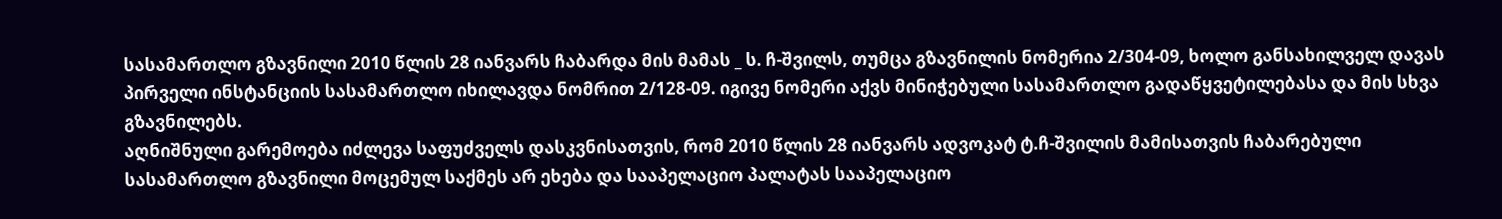სასამართლო გზავნილი 2010 წლის 28 იანვარს ჩაბარდა მის მამას _ ს. ჩ-შვილს, თუმცა გზავნილის ნომერია 2/304-09, ხოლო განსახილველ დავას პირველი ინსტანციის სასამართლო იხილავდა ნომრით 2/128-09. იგივე ნომერი აქვს მინიჭებული სასამართლო გადაწყვეტილებასა და მის სხვა გზავნილებს.
აღნიშნული გარემოება იძლევა საფუძველს დასკვნისათვის, რომ 2010 წლის 28 იანვარს ადვოკატ ტ.ჩ-შვილის მამისათვის ჩაბარებული სასამართლო გზავნილი მოცემულ საქმეს არ ეხება და სააპელაციო პალატას სააპელაციო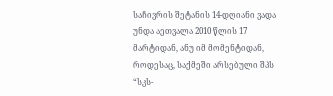საჩივრის შეტანის 14-დღიანი ვადა უნდა აეთვალა 2010 წლის 17 მარტიდან, ანუ იმ მომენტიდან, როდესაც, საქმეში არსებული შპს “სკს-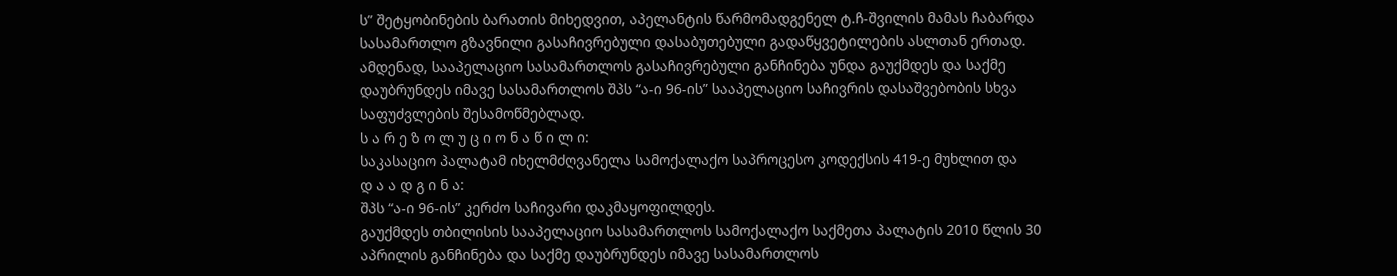ს” შეტყობინების ბარათის მიხედვით, აპელანტის წარმომადგენელ ტ.ჩ-შვილის მამას ჩაბარდა სასამართლო გზავნილი გასაჩივრებული დასაბუთებული გადაწყვეტილების ასლთან ერთად.
ამდენად, სააპელაციო სასამართლოს გასაჩივრებული განჩინება უნდა გაუქმდეს და საქმე დაუბრუნდეს იმავე სასამართლოს შპს “ა-ი 96-ის” სააპელაციო საჩივრის დასაშვებობის სხვა საფუძვლების შესამოწმებლად.
ს ა რ ე ზ ო ლ უ ც ი ო ნ ა წ ი ლ ი:
საკასაციო პალატამ იხელმძღვანელა სამოქალაქო საპროცესო კოდექსის 419-ე მუხლით და
დ ა ა დ გ ი ნ ა:
შპს “ა-ი 96-ის” კერძო საჩივარი დაკმაყოფილდეს.
გაუქმდეს თბილისის სააპელაციო სასამართლოს სამოქალაქო საქმეთა პალატის 2010 წლის 30 აპრილის განჩინება და საქმე დაუბრუნდეს იმავე სასამართლოს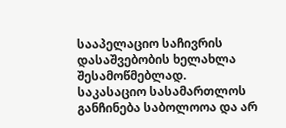სააპელაციო საჩივრის დასაშვებობის ხელახლა შესამოწმებლად.
საკასაციო სასამართლოს განჩინება საბოლოოა და არ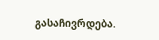გასაჩივრდება.